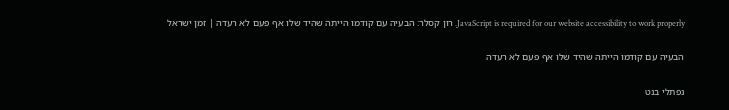JavaScript is required for our website accessibility to work properly. רון קסלר: הבעיה עם קודמו הייתה שהיד שלו אף פעם לא רעדה | זמן ישראל

הבעיה עם קודמו הייתה שהיד שלו אף פעם לא רעדה

נפתלי בנט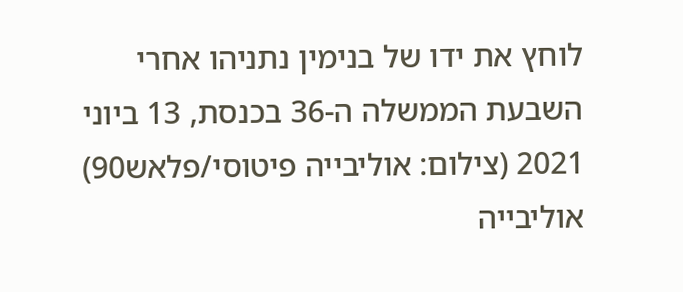לוחץ את ידו של בנימין נתניהו אחרי השבעת הממשלה ה-36 בכנסת, 13 ביוני 2021 (צילום: אוליבייה פיטוסי/פלאש90)
אוליבייה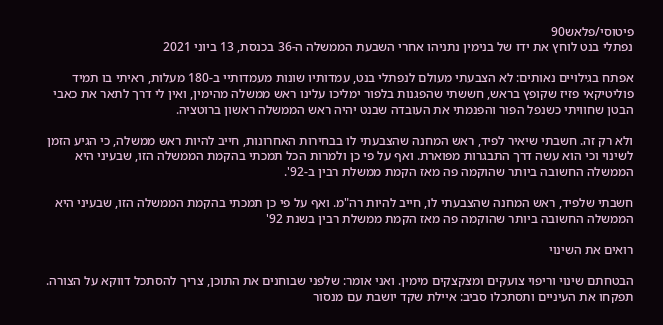פיטוסי/פלאש90
נפתלי בנט לוחץ את ידו של בנימין נתניהו אחרי השבעת הממשלה ה-36 בכנסת, 13 ביוני 2021

אפתח בגילויים נאותים: לא הצבעתי מעולם לנפתלי בנט, עמדותיו שונות מעמדותיי ב-180 מעלות, ראיתי בו תמיד פוליטיקאי פזיז שקופץ בראש, חששתי שהפגנות בלפור ימליכו עלינו ראש ממשלה מהימין, ואין לי דרך לתאר את כאבי הבטן שחוויתי כשנפל הפור והפנמתי את העובדה שבנט יהיה ראש הממשלה ראשון ברוטציה.

ולא רק זה. חשבתי שיאיר לפיד, ראש המחנה שהצבעתי לו בבחירות האחרונות, חייב להיות ראש ממשלה, כי הגיע הזמן לשינוי וכי הוא עשה דרך התבגרות מפוארת. ואף על פי כן ולמרות הכל תמכתי בהקמת הממשלה הזו, שבעיני היא הממשלה החשובה ביותר שהוקמה פה מאז הקמת ממשלת רבין ב-92'.

חשבתי שלפיד, ראש המחנה שהצבעתי לו, חייב להיות רה"מ. ואף על פי כן תמכתי בהקמת הממשלה הזו, שבעיני היא הממשלה החשובה ביותר שהוקמה פה מאז הקמת ממשלת רבין בשנת 92'

רואים את השינוי

הבטחתם שינוי וריפוי צועקים ומצקצקים מימין. ואני אומר: שלפני שבוחנים את התוכן, צריך להסתכל דווקא על הצורה. תפקחו את העיניים ותסתכלו סביב: איילת שקד יושבת עם מנסור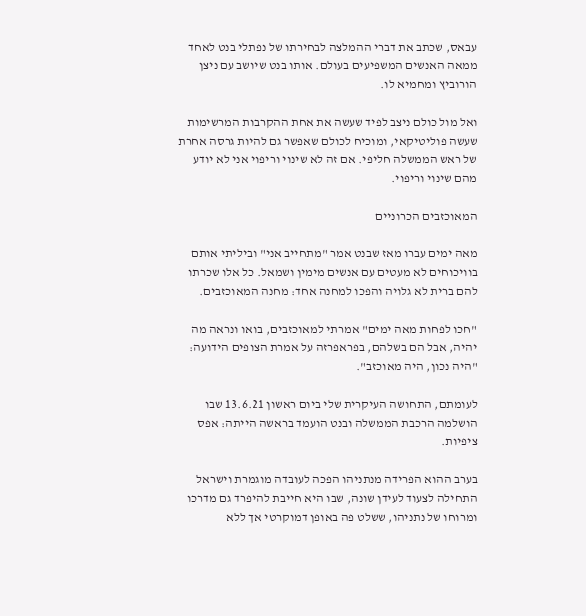עבאס, שכתב את דברי ההמלצה לבחירתו של נפתלי בנט לאחד ממאה האנשים המשפיעים בעולם. אותו בנט שיושב עם ניצן הורוביץ ומחמיא לו.

ואל מול כולם ניצב לפיד שעשה את אחת ההקרבות המרשימות שעשה פוליטיקאי, ומוכיח לכולם שאפשר גם להיות גרסה אחרת של ראש הממשלה חליפי. אם זה לא שינוי וריפוי אני לא יודע מהם שינוי וריפוי.

המאוכזבים הכרוניים

מאה ימים עברו מאז שבנט אמר "מתחייב אני" וביליתי אותם בוויכוחים לא מעטים עם אנשים מימין ושמאל. כל אלו שכרתו להם ברית לא גלויה והפכו למחנה אחד: מחנה המאוכזבים.

"חכו לפחות מאה ימים" אמרתי למאוכזבים, בואו ונראה מה יהיה, אבל הם בשלהם, בפראפרזה על אמרת הצופים הידועה: "היה נכון, היה מאוכזב".

לעומתם, התחושה העיקרית שלי ביום ראשון 13.6.21 שבו הושלמה הרכבת הממשלה ובנט הועמד בראשה הייתה: אפס ציפיות.

בערב ההוא הפרידה מנתניהו הפכה לעובדה מוגמרת וישראל התחילה לצעוד לעידן שונה, שבו היא חייבת להיפרד גם מדרכו ומרוחו של נתניהו, ששלט פה באופן דמוקרטי אך ללא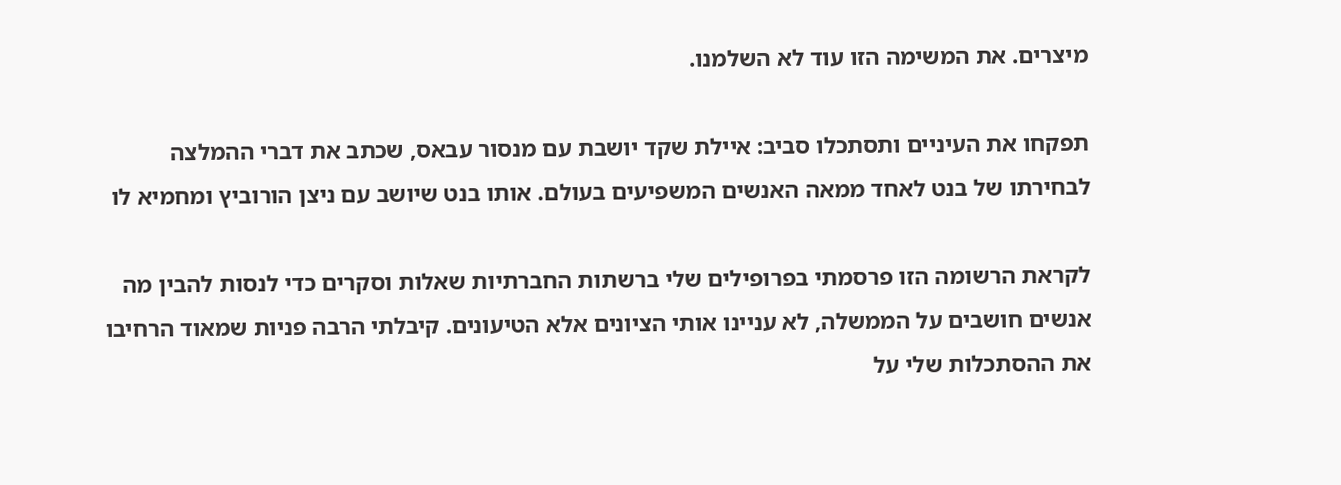מיצרים. את המשימה הזו עוד לא השלמנו.

תפקחו את העיניים ותסתכלו סביב: איילת שקד יושבת עם מנסור עבאס, שכתב את דברי ההמלצה לבחירתו של בנט לאחד ממאה האנשים המשפיעים בעולם. אותו בנט שיושב עם ניצן הורוביץ ומחמיא לו

לקראת הרשומה הזו פרסמתי בפרופילים שלי ברשתות החברתיות שאלות וסקרים כדי לנסות להבין מה אנשים חושבים על הממשלה, לא עניינו אותי הציונים אלא הטיעונים. קיבלתי הרבה פניות שמאוד הרחיבו את ההסתכלות שלי על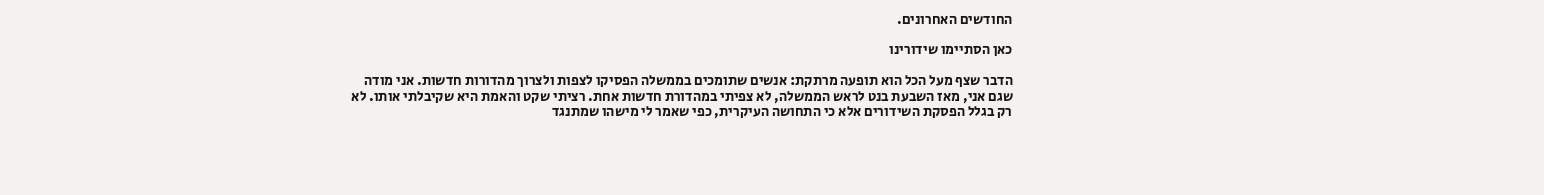החודשים האחרונים.

כאן הסתיימו שידורינו

הדבר שצף מעל הכל הוא תופעה מרתקת: אנשים שתומכים בממשלה הפסיקו לצפות ולצרוך מהדורות חדשות. אני מודה שגם אני, מאז השבעת בנט לראש הממשלה, לא צפיתי במהדורת חדשות אחת. רציתי שקט והאמת היא שקיבלתי אותו. לא רק בגלל הפסקת השידורים אלא כי התחושה העיקרית, כפי שאמר לי מישהו שמתנגד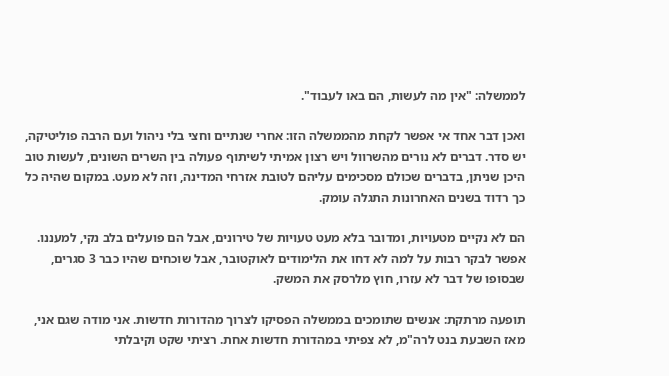לממשלה: "אין מה לעשות, הם באו לעבוד".

ואכן דבר אחד אי אפשר לקחת מהממשלה הזו: אחרי שנתיים וחצי בלי ניהול ועם הרבה פוליטיקה, יש סדר. דברים לא נורים מהשרוול ויש רצון אמיתי לשיתוף פעולה בין השרים השונים, לעשות טוב היכן שניתן, בדברים שכולם מסכימים עליהם לטובת אזרחי המדינה, וזה לא מעט. במקום שהיה כל כך רדוד בשנים האחרונות התגלה עומק.

הם לא נקיים מטעויות, ומדובר בלא מעט טעויות של טירונים, אבל הם פועלים בלב נקי, למעננו. אפשר לבקר רבות על למה לא דחו את הלימודים לאוקטובר, אבל שוכחים שהיו כבר 3 סגרים, שבסופו של דבר לא עזרו, חוץ מלרסק את המשק.

תופעה מרתקת: אנשים שתומכים בממשלה הפסיקו לצרוך מהדורות חדשות. אני מודה שגם אני, מאז השבעת בנט לרה"מ, לא צפיתי במהדורת חדשות אחת. רציתי שקט וקיבלתי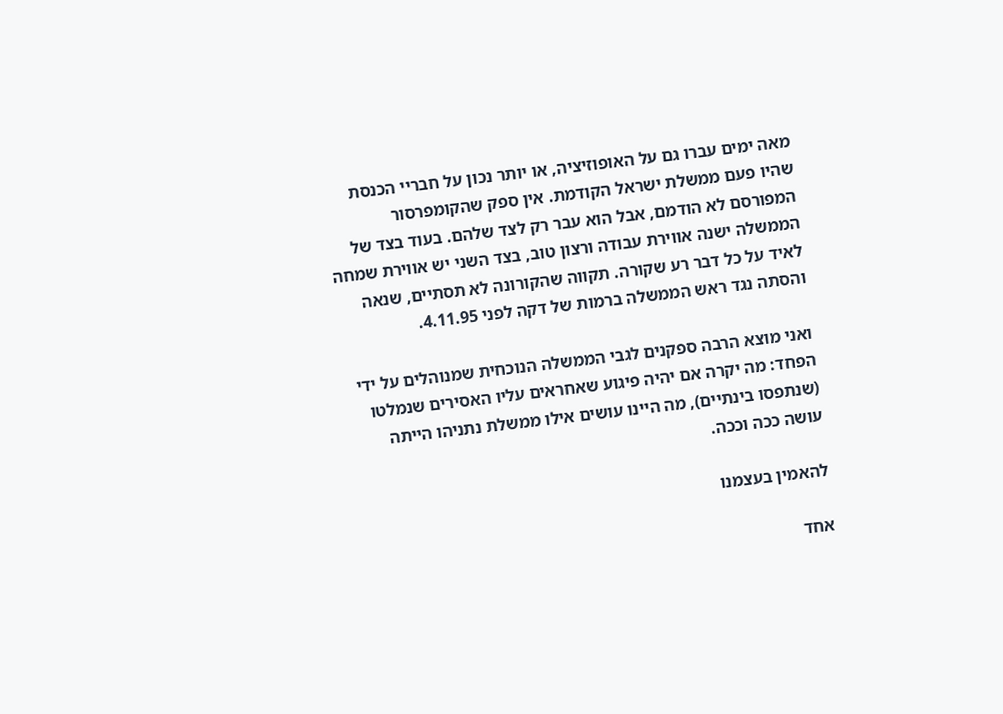מאה ימים עברו גם על האופוזיציה, או יותר נכון על חבריי הכנסת שהיו פעם ממשלת ישראל הקודמת. אין ספק שהקומפרסור המפורסם לא הודמם, אבל הוא עבר רק לצד שלהם. בעוד בצד של הממשלה ישנה אווירת עבודה ורצון טוב, בצד השני יש אווירת שמחה לאיד על כל דבר רע שקורה. תקווה שהקורונה לא תסתיים, שנאה והסתה נגד ראש הממשלה ברמות של דקה לפני 4.11.95.

ואני מוצא הרבה ספקנים לגבי הממשלה הנוכחית שמנוהלים על ידי הפחד: מה יקרה אם יהיה פיגוע שאחראים עליו האסירים שנמלטו (שנתפסו בינתיים), מה היינו עושים אילו ממשלת נתניהו הייתה עושה ככה וככה.

להאמין בעצמנו

אחד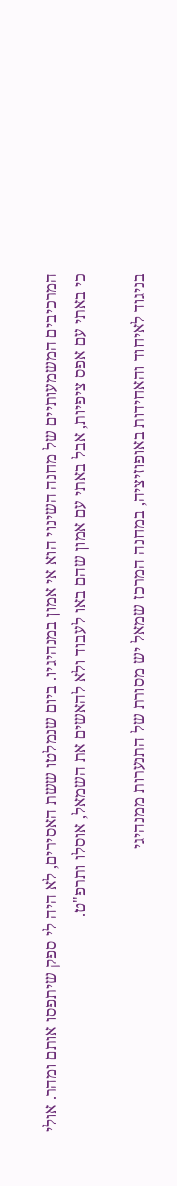המרכיבים המשמעותיים של מחנה השינוי הוא אי אמון במנהיגיו. ביום שנמלטו ששת האסירים, לא היה לי ספק שיתפסו אותם ומהר. אולי כי באתי עם אפס ציפיות, אבל באתי עם אמון שהם באו לעבוד ולא להאשים את השמאל, אוסלו ותרפ"ט.

בניגוד לאיחוד והאחידות באופוזיציה, במחנה המרכז שמאל יש מסורת של התנערות ממנהיגי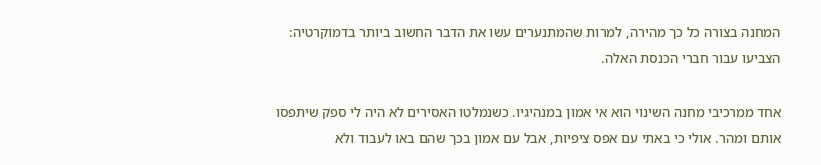המחנה בצורה כל כך מהירה, למרות שהמתנערים עשו את הדבר החשוב ביותר בדמוקרטיה: הצביעו עבור חברי הכנסת האלה.

אחד ממרכיבי מחנה השינוי הוא אי אמון במנהיגיו. כשנמלטו האסירים לא היה לי ספק שיתפסו אותם ומהר. אולי כי באתי עם אפס ציפיות, אבל עם אמון בכך שהם באו לעבוד ולא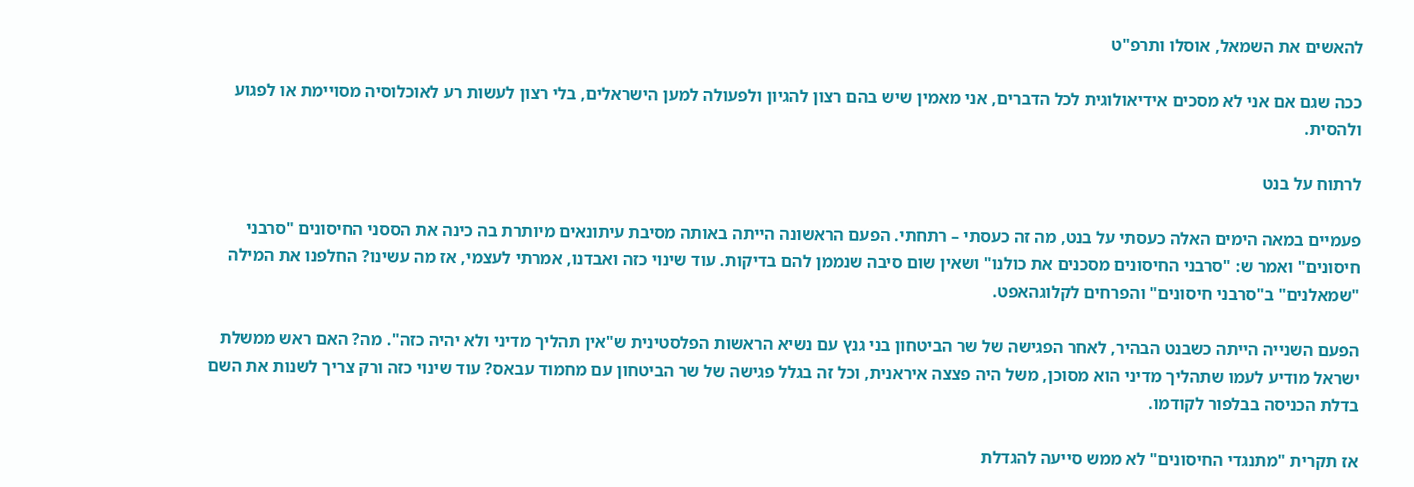להאשים את השמאל, אוסלו ותרפ"ט

ככה שגם אם אני לא מסכים אידיאולוגית לכל הדברים, אני מאמין שיש בהם רצון להגיון ולפעולה למען הישראלים, בלי רצון לעשות רע לאוכלוסיה מסויימת או לפגוע ולהסית.

לרתוח על בנט

פעמיים במאה הימים האלה כעסתי על בנט, מה זה כעסתי – רתחתי. הפעם הראשונה הייתה באותה מסיבת עיתונאים מיותרת בה כינה את הססני החיסונים "סרבני חיסונים" ואמר ש: "סרבני החיסונים מסכנים את כולנו" ושאין שום סיבה שנממן להם בדיקות. עוד שינוי כזה ואבדנו, אמרתי לעצמי, אז מה עשינו? החלפנו את המילה "שמאלנים" ב"סרבני חיסונים" והפרחים לקלוגהאפט.

הפעם השנייה הייתה כשבנט הבהיר, לאחר הפגישה של שר הביטחון בני גנץ עם נשיא הראשות הפלסטינית ש"אין תהליך מדיני ולא יהיה כזה". מה? האם ראש ממשלת ישראל מודיע לעמו שתהליך מדיני הוא מסוכן, משל היה פצצה איראנית, וכל זה בגלל פגישה של שר הביטחון עם מחמוד עבאס? עוד שינוי כזה ורק צריך לשנות את השם בדלת הכניסה בבלפור לקודמו.

אז תקרית "מתנגדי החיסונים" לא ממש סייעה להגדלת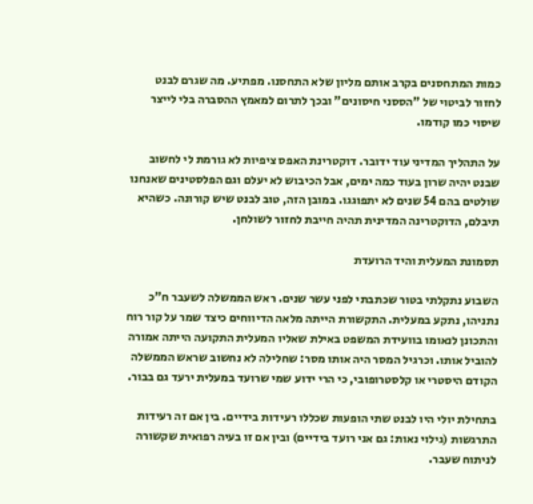כמות המתחסנים בקרב אותם מליון שלא התחסנו. מפתיע. מה שגרם לבנט לחזור לביטוי של "הססני חיסונים" ובכך לתרום למאמץ ההסברה בלי לייצר שיסוי כמו קודמו.

על התהליך המדיני עוד ידובר. דוקטרינת האפס ציפיות לא גורמת לי לחשוב שבנט יהיה שרון בעוד כמה ימים, אבל הכיבוש לא יעלם וגם הפלסטינים שאנחנו שולטים בהם 54 שנים לא יתפוגגו. במובן הזה, טוב לבנט שיש קורונה. כשהיא תיבלם, הדוקטרינה המדינית תהיה חייבת לחזור לשולחן.

תסמונת המעלית והיד הרועדת

השבוע נתקלתי בטור שכתבתי לפני עשר שנים. ראש הממשלה לשעבר ח"כ נתניהו, נתקע במעלית. התקשורת הייתה מלאה הדיווחים כיצד שמר על קור רוח והתכונן לנאומו בוועידת המשפט באילת שאליו המעלית התקועה הייתה אמורה להוביל אותו. וכרגיל המסר היה אותו מסר: שחלילה לא נחשוב שראש הממשלה הקודם היסטרי או קלסטרופובי, כי הרי ידוע שמי שרועד במעלית ירעד גם בבור.

בתחילת יולי היו לבנט שתי הופעות שכללו רעידות בידיים. בין אם זה רעידות התרגשות (גילוי נאות: גם אני רועד בידיים) ובין אם זו בעיה רפואית שקשורה לניתוח שעבר.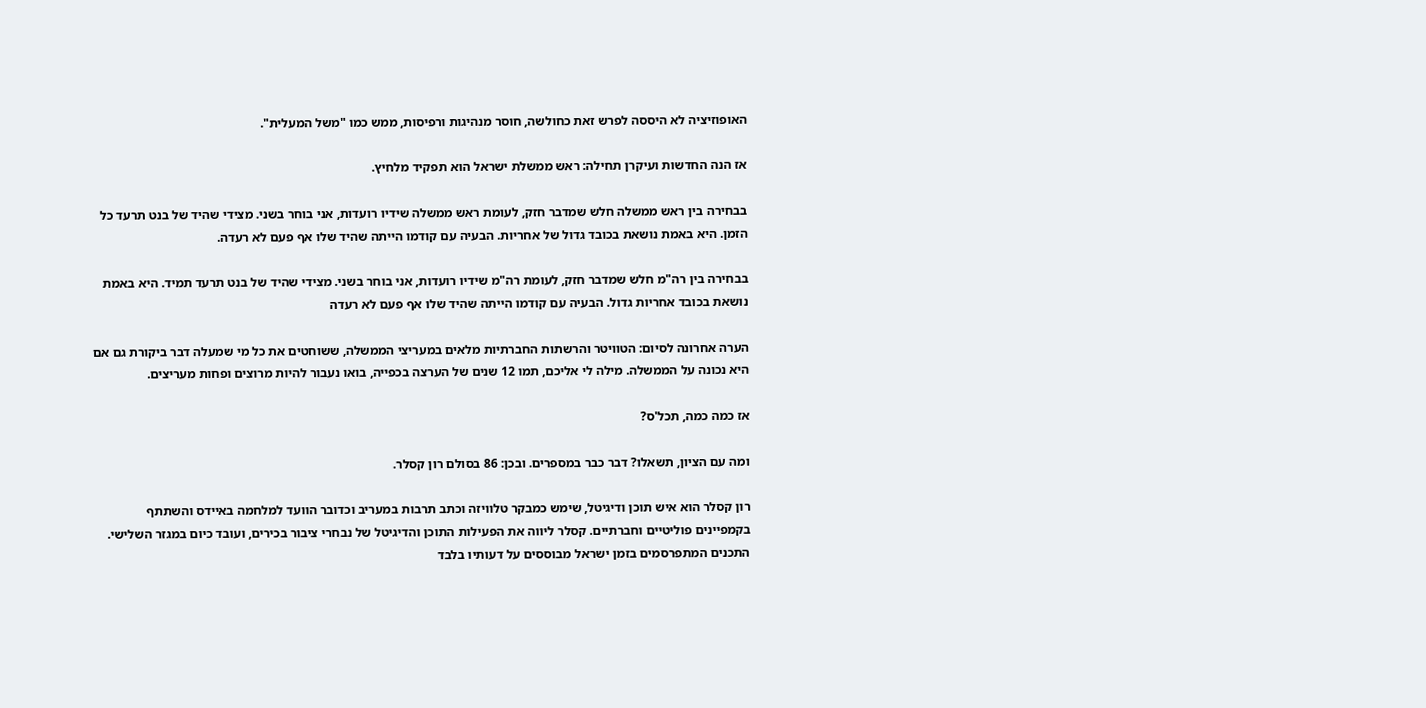האופוזיציה לא היססה לפרש זאת כחולשה, חוסר מנהיגות ורפיסות, ממש כמו "משל המעלית".

אז הנה החדשות ועיקרן תחילה: ראש ממשלת ישראל הוא תפקיד מלחיץ.

בבחירה בין ראש ממשלה חלש שמדבר חזק, לעומת ראש ממשלה שידיו רועדות, אני בוחר בשני. מצידי שהיד של בנט תרעד כל הזמן. היא באמת נושאת בכובד גדול של אחריות. הבעיה עם קודמו הייתה שהיד שלו אף פעם לא רעדה.

בבחירה בין רה"מ חלש שמדבר חזק, לעומת רה"מ שידיו רועדות, אני בוחר בשני. מצידי שהיד של בנט תרעד תמיד. היא באמת נושאת בכובד אחריות גדול. הבעיה עם קודמו הייתה שהיד שלו אף פעם לא רעדה

הערה אחרונה לסיום: הטוויטר והרשתות החברתיות מלאים במעריצי הממשלה, ששוחטים את כל מי שמעלה דבר ביקורת גם אם היא נכונה על הממשלה. מילה לי אליכם, תמו 12 שנים של הערצה בכפייה, בואו נעבור להיות מרוצים ופחות מעריצים.

אז כמה כמה, תכל'ס?

ומה עם הציון, תשאלו? דבר כבר במספרים. ובכן: 86 בסולם רון קסלר.

רון קסלר הוא איש תוכן ודיגיטל, שימש כמבקר טלוויזה וכתב תרבות במעריב וכדובר הוועד למלחמה באיידס והשתתף בקמפיינים פוליטיים וחברתיים. קסלר ליווה את הפעילות התוכן והדיגיטל של נבחרי ציבור בכירים, ועובד כיום במגזר השלישי. התכנים המתפרסמים בזמן ישראל מבוססים על דעותיו בלבד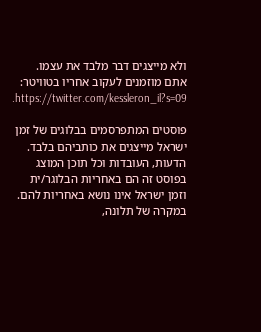ולא מייצגים דבר מלבד את עצמו. אתם מוזמנים לעקוב אחריו בטוויטר: https://twitter.com/kessleron_il?s=09.

פוסטים המתפרסמים בבלוגים של זמן ישראל מייצגים את כותביהם בלבד. הדעות, העובדות וכל תוכן המוצג בפוסט זה הם באחריות הבלוגר/ית וזמן ישראל אינו נושא באחריות להם. במקרה של תלונה,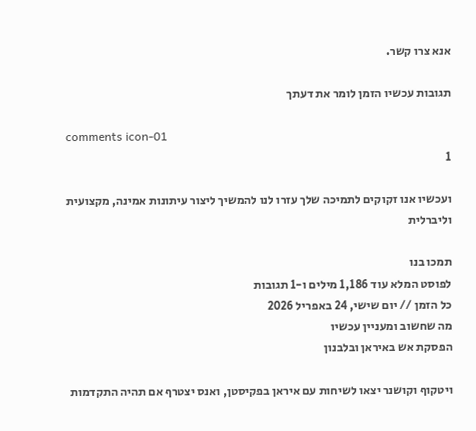אנא צרו קשר.

תגובות עכשיו הזמן לומר את דעתך

comments icon-01
1

ועכשיו אנו זקוקים לתמיכה שלך עזרו לנו להמשיך ליצור עיתונות אמינה, מקצועית וליברלית

תמכו בנו
לפוסט המלא עוד 1,186 מילים ו-1 תגובות
כל הזמן // יום שישי, 24 באפריל 2026
מה שחשוב ומעניין עכשיו
הפסקת אש באיראן ובלבנון

ויטקוף וקושנר יצאו לשיחות עם איראן בפקיסטן, ואנס יצטרף אם תהיה התקדמות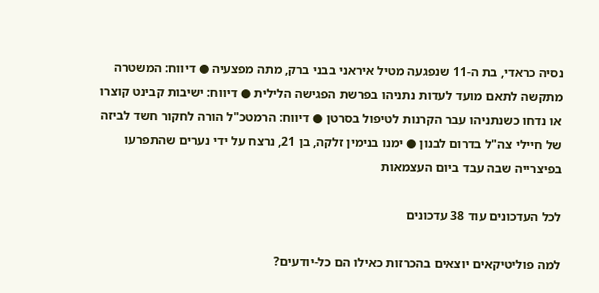נסיה כראדי, בת ה-11 שנפגעה מטיל איראני בבני ברק, מתה מפצעיה ● דיווח: המשטרה מתקשה לתאם מועד לעדות נתניהו בפרשת הפגישה הלילית ● דיווח: ישיבות קבינט קוצרו או נדחו כשנתניהו עבר הקרנות לטיפול בסרטן ● דיווח: הרמטכ"ל הורה לחקור חשד לביזה של חיילי צה"ל בדרום לבנון ● ימנו בנימין זלקה, בן 21, נרצח על ידי נערים שהתפרעו בפיצרייה שבה עבד ביום העצמאות

לכל העדכונים עוד 38 עדכונים

למה פוליטיקאים יוצאים בהכרזות כאילו הם כל-יודעים?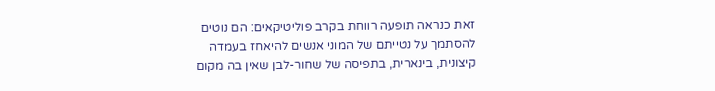זאת כנראה תופעה רווחת בקרב פוליטיקאים: הם נוטים להסתמך על נטייתם של המוני אנשים להיאחז בעמדה קיצונית, בינארית, בתפיסה של שחור-לבן שאין בה מקום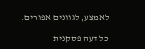לאמצע, לגוונים אפורים.

כל דעה פסקנית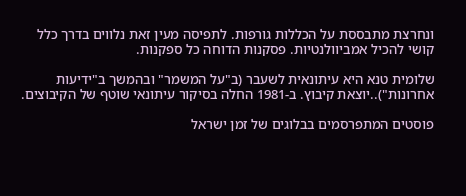ונחרצת מתבססת על הכללות גורפות. לתפיסה מעין זאת נלווים בדרך כלל קושי להכיל אמביוולנטיות. פסקנות הדוחה כל ספקנות.

שלומית טנא היא עיתונאית לשעבר (ב"על המשמר" ובהמשך ב"ידיעות אחרונות")..יוצאת קיבוץ. ב-1981 החלה בסיקור עיתונאי שוטף של הקיבוצים.

פוסטים המתפרסמים בבלוגים של זמן ישראל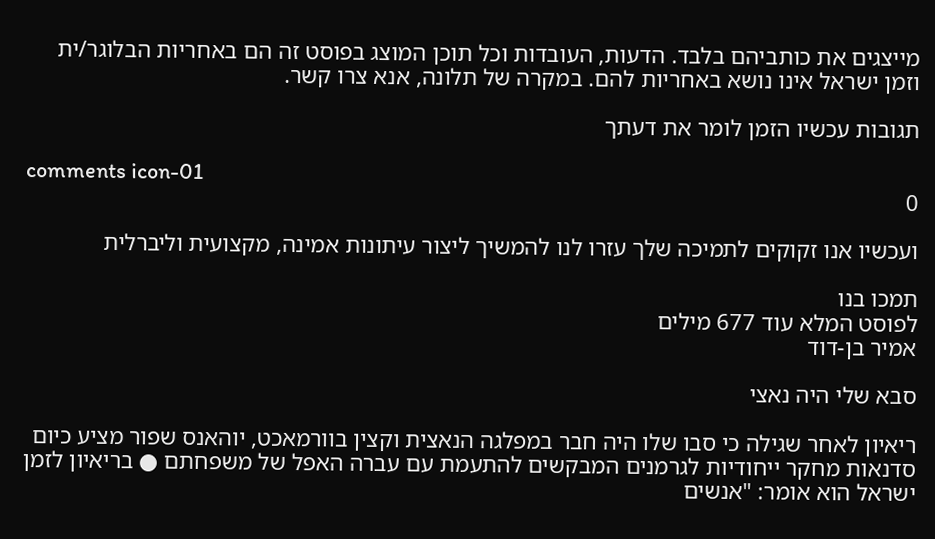מייצגים את כותביהם בלבד. הדעות, העובדות וכל תוכן המוצג בפוסט זה הם באחריות הבלוגר/ית וזמן ישראל אינו נושא באחריות להם. במקרה של תלונה, אנא צרו קשר.

תגובות עכשיו הזמן לומר את דעתך

comments icon-01
0

ועכשיו אנו זקוקים לתמיכה שלך עזרו לנו להמשיך ליצור עיתונות אמינה, מקצועית וליברלית

תמכו בנו
לפוסט המלא עוד 677 מילים
אמיר בן-דוד

סבא שלי היה נאצי

ריאיון לאחר שגילה כי סבו שלו היה חבר במפלגה הנאצית וקצין בוורמאכט, יוהאנס שפור מציע כיום סדנאות מחקר ייחודיות לגרמנים המבקשים להתעמת עם עברה האפל של משפחתם ● בריאיון לזמן ישראל הוא אומר: "אנשים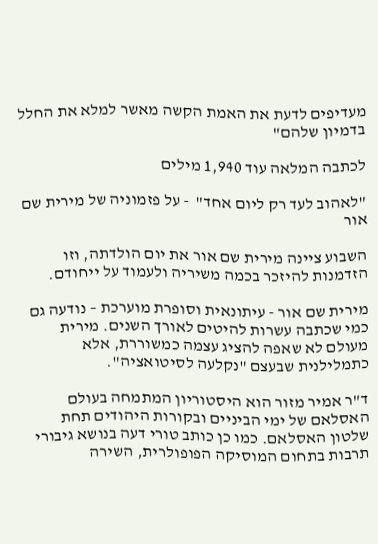מעדיפים לדעת את האמת הקשה מאשר למלא את החלל בדמיון שלהם"

לכתבה המלאה עוד 1,940 מילים

"לאהוב לעד רק ליום אחד"  - על פזמוניה של מירית שם אור

השבוע ציינה מירית שם אור את יום הולדתה, וזו הזדמנות להיזכר בכמה משיריה ולעמוד על ייחודם.

מירית שם אור - עיתונאית וסופרת מוערכת – נודעה גם כמי שכתבה עשרות להיטים לאורך השנים. מירית מעולם לא שאפה להציג עצמה כמשוררת, אלא כתמלילנית שבעצם "נקלעה לסיטואציה".

ד"ר אמיר מזור הוא היסטוריון המתמחה בעולם האסלאם של ימי הביניים ובקורות היהודים תחת שלטון האסלאם. כמו כן כותב טורי דעה בנושא גיבורי תרבות בתחום המוסיקה הפופולרית, השירה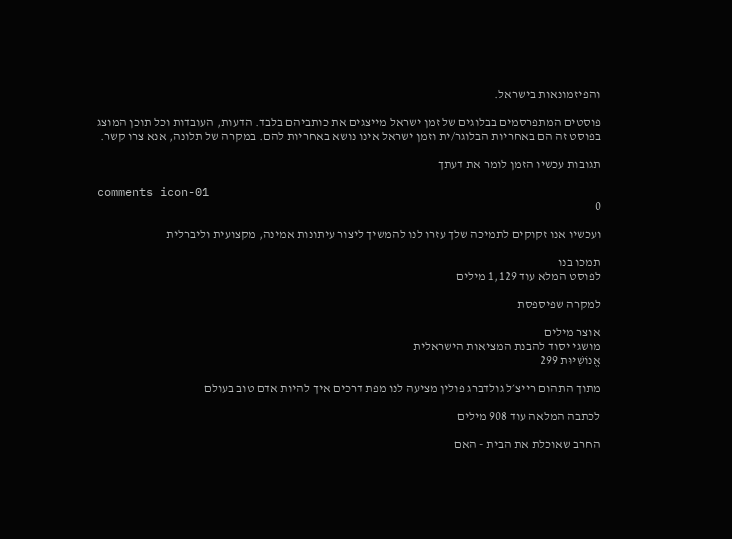והפיזמונאות בישראל.

פוסטים המתפרסמים בבלוגים של זמן ישראל מייצגים את כותביהם בלבד. הדעות, העובדות וכל תוכן המוצג בפוסט זה הם באחריות הבלוגר/ית וזמן ישראל אינו נושא באחריות להם. במקרה של תלונה, אנא צרו קשר.

תגובות עכשיו הזמן לומר את דעתך

comments icon-01
0

ועכשיו אנו זקוקים לתמיכה שלך עזרו לנו להמשיך ליצור עיתונות אמינה, מקצועית וליברלית

תמכו בנו
לפוסט המלא עוד 1,129 מילים

למקרה שפיספסת

אוצר מילים
מושגי יסוד להבנת המציאות הישראלית
אֱנוֹשִׁיּוּת 299

מתוך התהום רייצ׳ל גולדברג פולין מציעה לנו מפת דרכים איך להיות אדם טוב בעולם

לכתבה המלאה עוד 908 מילים

החרב שאוכלת את הבית - האם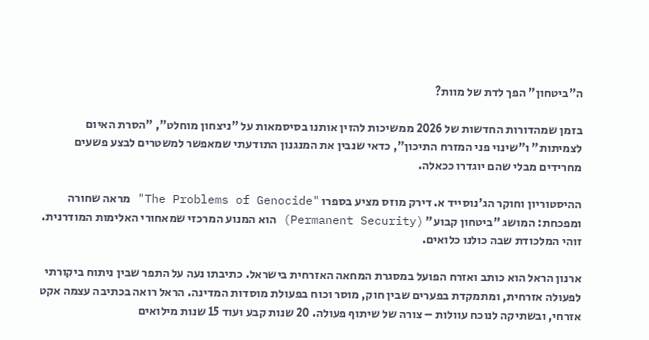ה"ביטחון" הפך לדת של מוות?

בזמן שמהדורות החדשות של 2026 ממשיכות להזין אותנו בסיסמאות על "ניצחון מוחלט", "הסרת האיום לצמיתות" ו"שינוי פני המזרח התיכון", כדאי שנבין את המנגנון התודעתי שמאפשר למשטרים לבצע פשעים מחרידים מבלי שהם יוגדרו ככאלה.

ההיסטוריון וחוקר הג'נוסייד א. דירק מוזס מציע בספרו "The Problems of Genocide" מראה שחורה ומפכחת: המושג "ביטחון קבוע" (Permanent Security) הוא המנוע המרכזי שמאחורי האלימות המודרנית. זוהי המלכודת שבה כולנו כלואים.

ארנון הראל הוא כותב ואזרח הפועל במסגרת המחאה האזרחית בישראל. כתיבתו נעה על התפר שבין ניתוח ביקורתי לפעולה אזרחית, ומתמקדת בפערים שבין חוק, מוסר וכוח בפעולת מוסדות המדינה. הראל רואה בכתיבה עצמה אקט אזרחי, ובשתיקה לנוכח עוולות – צורה של שיתוף פעולה. 20 שנות קבע ועוד 15 שנות מילואים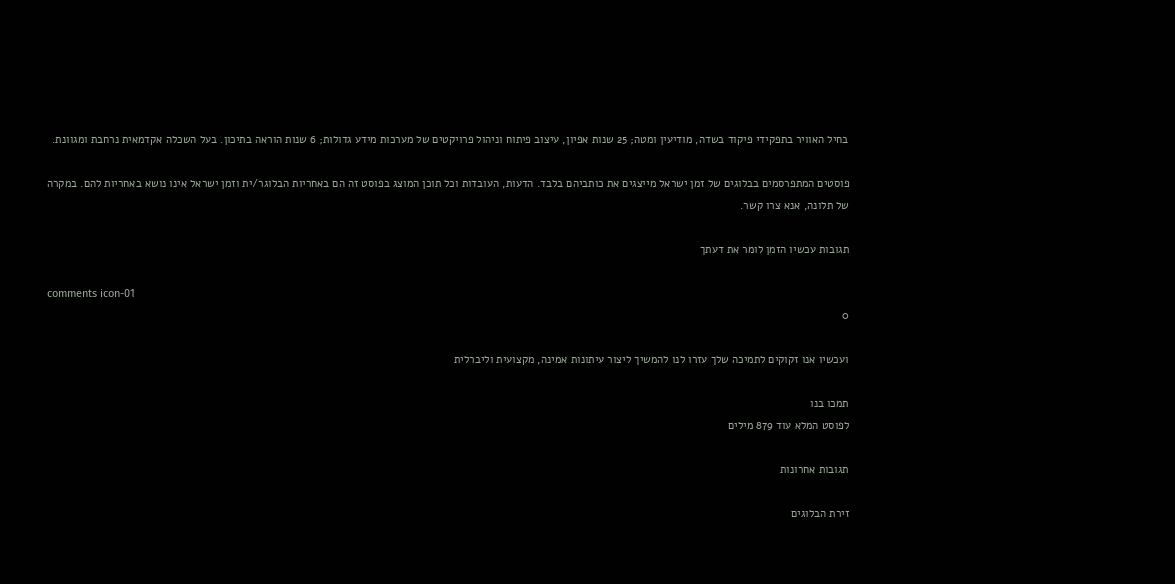בחיל האוויר בתפקידי פיקוד בשדה, מודיעין ומטה; 25 שנות אפיון, עיצוב פיתוח וניהול פרויקטים של מערכות מידע גדולות; 6 שנות הוראה בתיכון. בעל השכלה אקדמאית נרחבת ומגוונת.

פוסטים המתפרסמים בבלוגים של זמן ישראל מייצגים את כותביהם בלבד. הדעות, העובדות וכל תוכן המוצג בפוסט זה הם באחריות הבלוגר/ית וזמן ישראל אינו נושא באחריות להם. במקרה של תלונה, אנא צרו קשר.

תגובות עכשיו הזמן לומר את דעתך

comments icon-01
0

ועכשיו אנו זקוקים לתמיכה שלך עזרו לנו להמשיך ליצור עיתונות אמינה, מקצועית וליברלית

תמכו בנו
לפוסט המלא עוד 879 מילים

תגובות אחרונות

זירת הבלוגים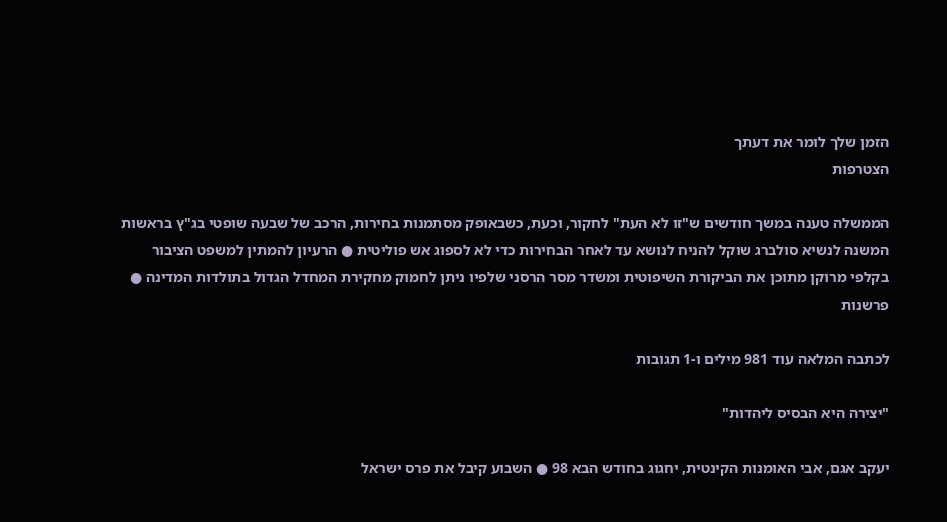הזמן שלך לומר את דעתך
הצטרפות

הממשלה טענה במשך חודשים ש"זו לא העת" לחקור, וכעת, כשבאופק מסתמנות בחירות, הרכב של שבעה שופטי בג"ץ בראשות המשנה לנשיא סולברג שוקל להניח לנושא עד לאחר הבחירות כדי לא לספוג אש פוליטית ● הרעיון להמתין למשפט הציבור בקלפי מרוקן מתוכן את הביקורת השיפוטית ומשדר מסר הרסני שלפיו ניתן לחמוק מחקירת המחדל הגדול בתולדות המדינה ● פרשנות

לכתבה המלאה עוד 981 מילים ו-1 תגובות

"יצירה היא הבסיס ליהדות"

יעקב אגם, אבי האומנות הקינטית, יחגוג בחודש הבא 98 ● השבוע קיבל את פרס ישראל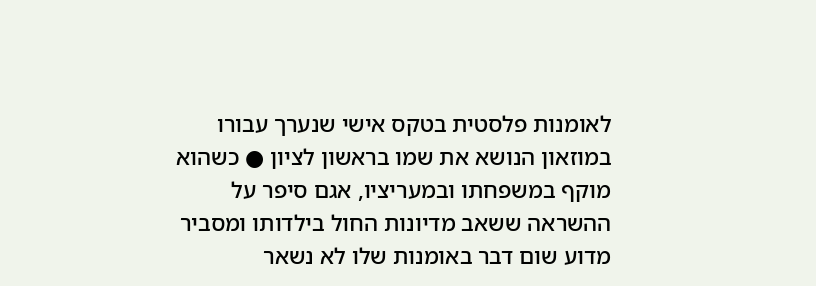לאומנות פלסטית בטקס אישי שנערך עבורו במוזאון הנושא את שמו בראשון לציון ● כשהוא מוקף במשפחתו ובמעריציו, אגם סיפר על ההשראה ששאב מדיונות החול בילדותו ומסביר מדוע שום דבר באומנות שלו לא נשאר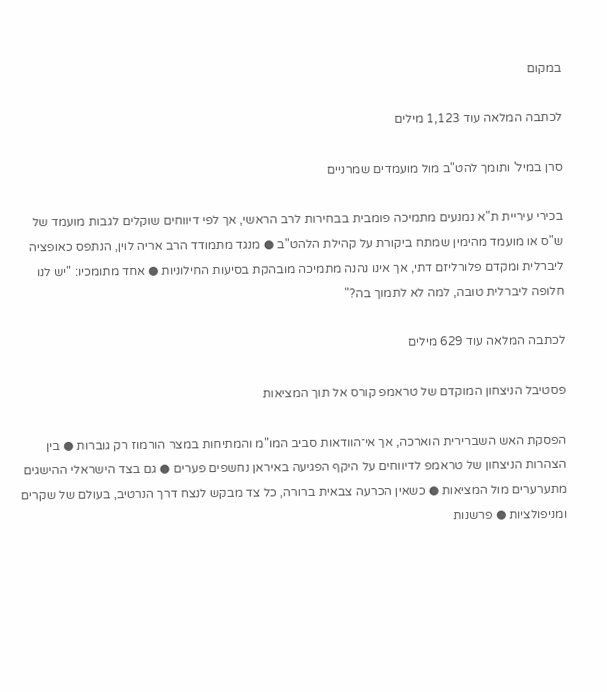במקום

לכתבה המלאה עוד 1,123 מילים

סרן במיל' ותומך להט"ב מול מועמדים שמרניים

בכירי עיריית ת"א נמנעים מתמיכה פומבית בבחירות לרב הראשי, אך לפי דיווחים שוקלים לגבות מועמד של ש"ס או מועמד מהימין שמתח ביקורת על קהילת הלהט"ב ● מנגד מתמודד הרב אריה לוין, הנתפס כאופציה ליברלית ומקדם פלורליזם דתי, אך אינו נהנה מתמיכה מובהקת בסיעות החילוניות ● אחד מתומכיו: "יש לנו חלופה ליברלית טובה, למה לא לתמוך בה?"

לכתבה המלאה עוד 629 מילים

פסטיבל הניצחון המוקדם של טראמפ קורס אל תוך המציאות

הפסקת האש השברירית הוארכה, אך אי־הוודאות סביב המו"מ והמתיחות במצר הורמוז רק גוברות ● בין הצהרות הניצחון של טראמפ לדיווחים על היקף הפגיעה באיראן נחשפים פערים ● גם בצד הישראלי ההישגים מתערערים מול המציאות ● כשאין הכרעה צבאית ברורה, כל צד מבקש לנצח דרך הנרטיב, בעולם של שקרים ומניפולציות ● פרשנות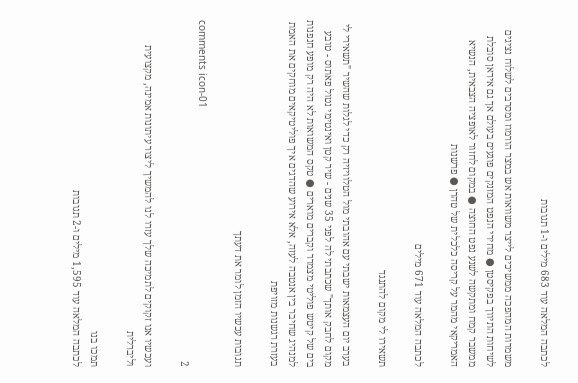לכתבה המלאה עוד 683 מילים ו-1 תגובות

משמרות המהפכה ממשיכים לייצר משוואות אש במצר הורמוז ומסרבים לשלוח נציגים לשיחות התיווך בפקיסטן ● מחירי הנפט המזנקים פוגעים בעולם אך גם איראן סובלת ממשבר קמח ומתקשה לשנע נפט החוצה ● במקום לחזור לאופציה הצבאית, הנשיא האמריקאי מהמר על קריסה כלכלית של טהרן ● פרשנות

לכתבה המלאה עוד 671 מילים

תשאירו לי מקום להתנגד

בערב יום העצמאות ישבתי עם אהובתי מול הטלוויזיה רק כדי לגלות שהשיר "תשאירי לי מקום לחבק אותך" שכתבתי לה לפני 35 שנים - שיר קטן ואינטימי נטול פאתוס - טובע בים של קיטש פוליטי מצמרר וקברים מוארים ● טקס המשואות לא היה רק מופע חנפנות למנהיג שחיבר בין אנטבה לעזה, אלא אירוע שהדגים איך פוליטיקאים מוחקים את האמת בעזרת רגשנות מזויפת

תגובות עכשיו הזמן לומר את דעתך

comments icon-01
2

ועכשיו אנו זקוקים לתמיכה שלך עזרו לנו להמשיך ליצור עיתונות אמינה, מקצועית וליברלית

תמכו בנו
לכתבה המלאה עוד 1,595 מילים ו-2 תגובות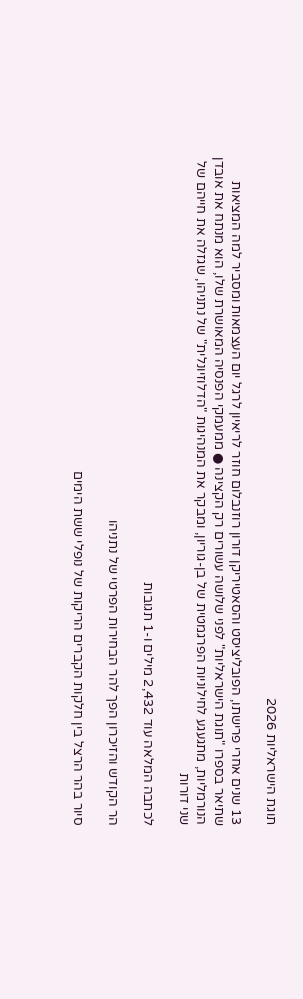תוגת הישראליות 2026

13 שנים אחרי פרישתו, הפובליציסט והסאטיריקן דורון רוזנבלום חוזר לריאיון לרגל יום העצמאות ומסביר למה המציאות שתיאר בספרו "תוגת הישראליות" לפני שלושה עשורים רק הקצינה ● ממעמקי הפנסיה המאושרת שלו, הוא מנתח את אובדן הנורמליות, מתגעגע לחילוניות הפרגמטית של בן-גוריון, ומבקר את המנהיגות "הדלוזיונלית" של נתניהו, שגזלה את חייהם של שני דורות

לכתבה המלאה עוד 2,432 מילים ו-1 תגובות

הר הקודש והזיכרון הפך להר הבחירות הפרטי של נתניהו

סיור בהר הרצל בין חלקות הקברים הריקות של נופלי ששת הימים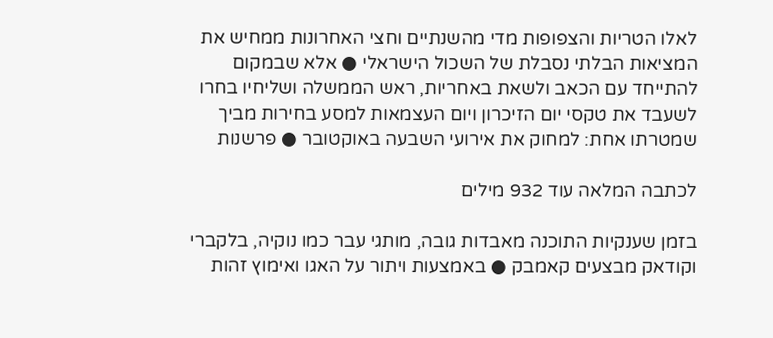לאלו הטריות והצפופות מדי מהשנתיים וחצי האחרונות ממחיש את המציאות הבלתי נסבלת של השכול הישראלי ● אלא שבמקום להתייחד עם הכאב ולשאת באחריות, ראש הממשלה ושליחיו בחרו לשעבד את טקסי יום הזיכרון ויום העצמאות למסע בחירות מביך שמטרתו אחת: למחוק את אירועי השבעה באוקטובר ● פרשנות

לכתבה המלאה עוד 932 מילים

בזמן שענקיות התוכנה מאבדות גובה, מותגי עבר כמו נוקיה, בלקברי וקודאק מבצעים קאמבק ● באמצעות ויתור על האגו ואימוץ זהות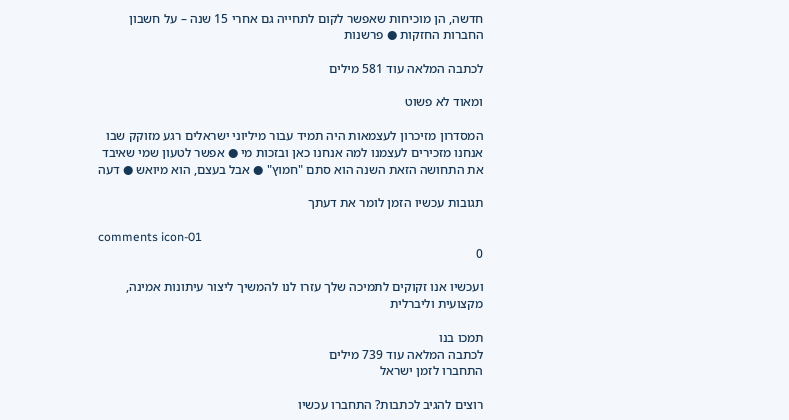חדשה, הן מוכיחות שאפשר לקום לתחייה גם אחרי 15 שנה – על חשבון החברות החזקות ● פרשנות

לכתבה המלאה עוד 581 מילים

ומאוד לא פשוט

המסדרון מזיכרון לעצמאות היה תמיד עבור מיליוני ישראלים רגע מזוקק שבו אנחנו מזכירים לעצמנו למה אנחנו כאן ובזכות מי ● אפשר לטעון שמי שאיבד את התחושה הזאת השנה הוא סתם "חמוץ" ● אבל בעצם, הוא מיואש ● דעה

תגובות עכשיו הזמן לומר את דעתך

comments icon-01
0

ועכשיו אנו זקוקים לתמיכה שלך עזרו לנו להמשיך ליצור עיתונות אמינה, מקצועית וליברלית

תמכו בנו
לכתבה המלאה עוד 739 מילים
התחברו לזמן ישראל

רוצים להגיב לכתבות? התחברו עכשיו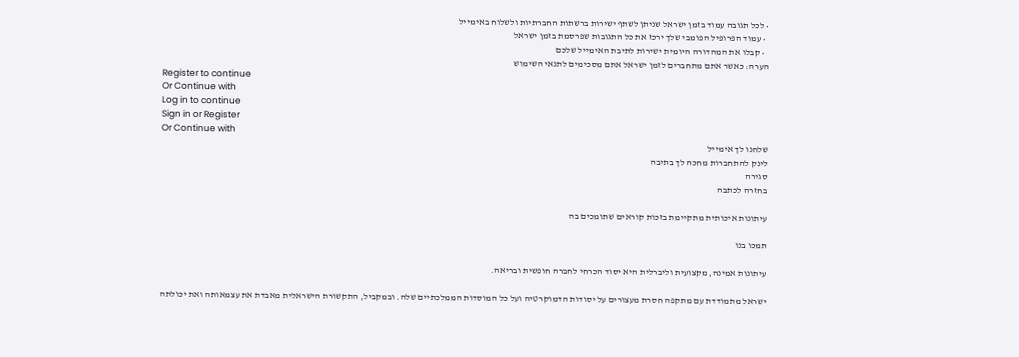• לכל תגובה עמוד בזמן ישראל שניתן לשתף ישירות ברשתות החברתיות ולשלוח באימייל
  • עמוד הפרופיל הפומבי שלך ירכז את כל התגובות שפרסמת בזמן ישראל
  • קבלו את המהדורה היומית ישירות לתיבת האימייל שלכם
הערה: כאשר אתם מתחברים לזמן ישראל אתם מסכימים לתנאי השימוש
Register to continue
Or Continue with
Log in to continue
Sign in or Register
Or Continue with
שלחנו לך אימייל
לינק להתחברות מחכה לך בתיבה
סגירה
בחזרה לכתבה

עיתונות איכותית מתקיימת בזכות קוראים שתומכים בה

תמכו בנו

עיתונות אמינה, מקצועית וליברלית היא יסוד הכרחי לחברה חופשית ובריאה.

ישראל מתמודדת עם מתקפה חסרת מעצורים על יסודות הדמוקרטיה ועל כל המוסדות הממלכתיים שלה. ובמקביל, התקשורת הישראלית מאבדת את עצמאותה ואת יכולתה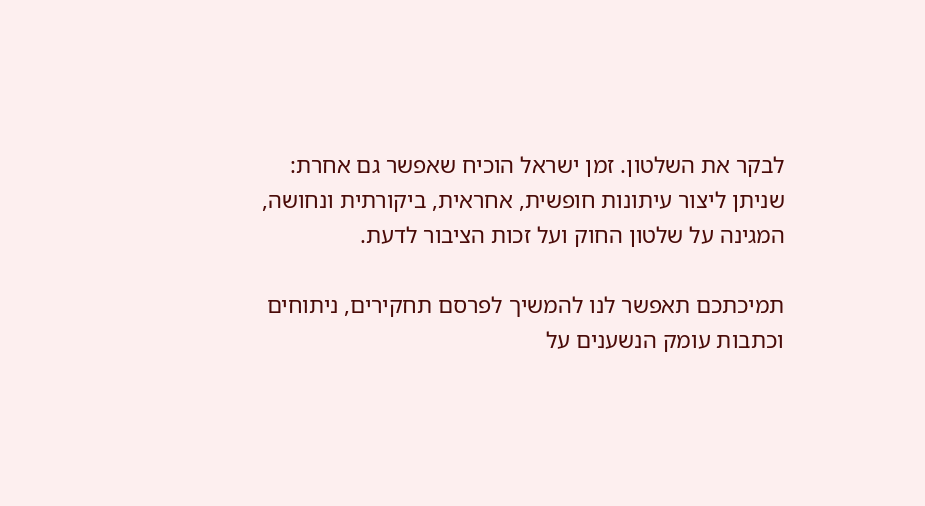לבקר את השלטון. זמן ישראל הוכיח שאפשר גם אחרת: שניתן ליצור עיתונות חופשית, אחראית, ביקורתית ונחושה, המגינה על שלטון החוק ועל זכות הציבור לדעת.

תמיכתכם תאפשר לנו להמשיך לפרסם תחקירים, ניתוחים וכתבות עומק הנשענים על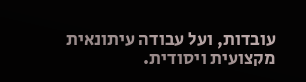עובדות, ועל עבודה עיתונאית מקצועית ויסודית.